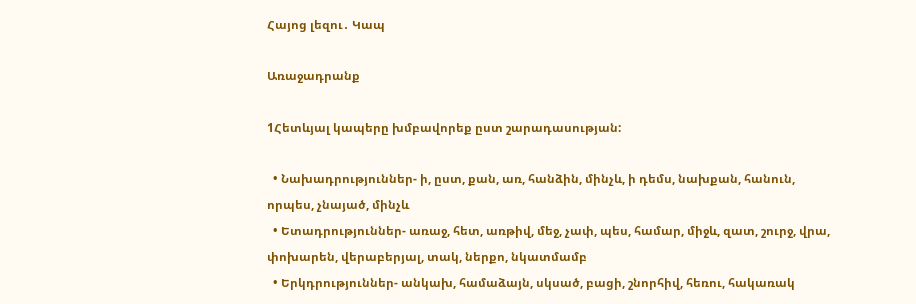Հայոց լեզու․ Կապ

Առաջադրանք

1Հետևյալ կապերը խմբավորեք ըստ շարադասության:

  • Նախադրություններ- ի, ըստ, քան, առ, հանձին, մինչև, ի դեմս, նախքան, հանուն, որպես, չնայած, մինչև
  • Ետադրություններ- առաջ, հետ, առթիվ, մեջ, չափ, պես, համար, միջև, զատ, շուրջ, վրա, փոխարեն, վերաբերյալ, տակ, ներքո, նկատմամբ
  • Երկդրություններ- անկախ, համաձայն, սկսած, բացի, շնորհիվ, հեռու, հակառակ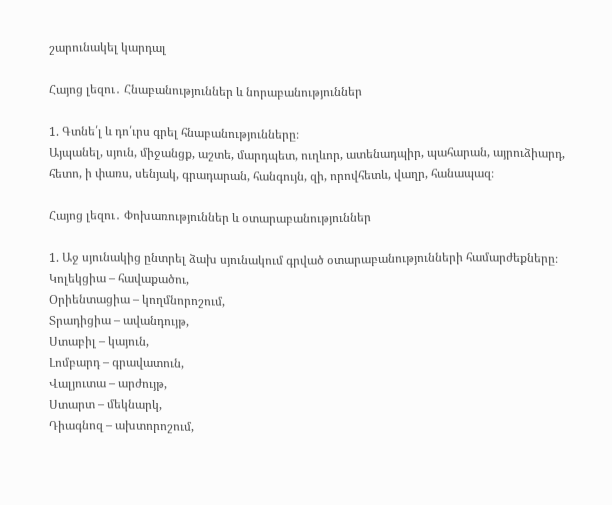շարունակել կարդալ

Հայոց լեզու․ Հնաբանություններ և նորաբանություններ

1. Գտնե՛լ և դո՛ւրս գրել հնաբանությունները։
Այպանել, սյուն, միջանցք, աշտե, մարդպետ, ուղևոր, ատենադպիր, պահարան, այրուձիարդ, հետո, ի փառս, սենյակ, գրադարան, հանգույն, զի, որովհետև, վաղր, հանապազ։

Հայոց լեզու․ Փոխառություններ և օտարաբանություններ

1. Աջ սյունակից ընտրել ձախ սյունակում գրված օտարաբանությունների համարժեքները։
Կոլեկցիա – հավաքածու,
Օրիենտացիա – կողմնորոշում,
Տրադիցիա – ավանդույթ,
Ստաբիլ – կայուն,
Լոմբարդ – գրավատուն,
Վալյուտա – արժույթ,
Ստարտ – մեկնարկ,
Դիագնոզ – ախտորոշում,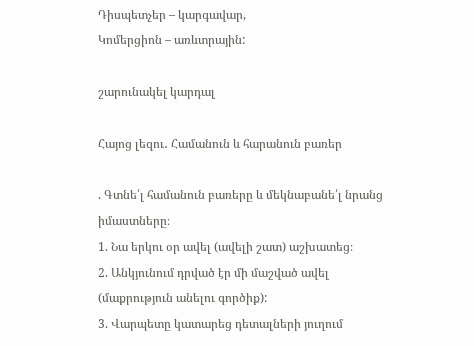Դիսպետչեր – կարգավար,
Կոմերցիոն – առևտրային:

շարունակել կարդալ

Հայոց լեզու․ Համանուն և հարանուն բառեր

. Գտնե՛լ համանուն բառերը և մեկնաբանե՛լ նրանց իմաստները։
1. Նա երկու օր ավել (ավելի շատ) աշխատեց։
2. Անկյունում դրված էր մի մաշված ավել (մաքրություն անելու գործիք):
3. Վարպետը կատարեց դետալների յուղում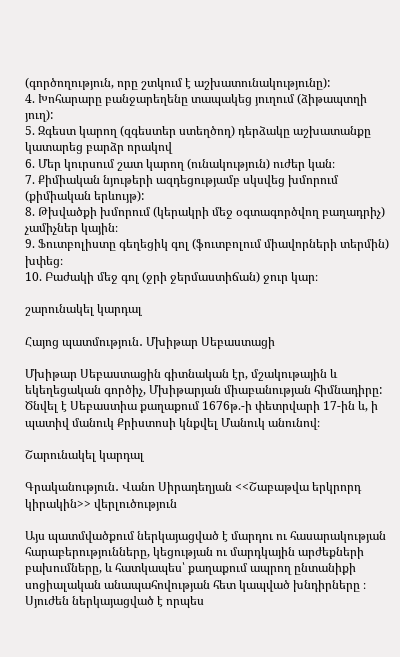(գործողություն, որը շտկում է աշխատունակությունը):
4. Խոհարարը բանջարեղենը տապակեց յուղում (ձիթապտղի յուղ):
5. Զգեստ կարող (զգեստեր ստեղծող) դերձակը աշխատանքը կատարեց բարձր որակով
6. Մեր կուրսում շատ կարող (ունակություն) ուժեր կան։
7. Քիմիական նյութերի ազդեցությամբ սկսվեց խմորում (քիմիական երևույթ):
8. Թխվածքի խմորում (կերակրի մեջ օգտագործվող բաղադրիչ) չամիչներ կային։
9. Ֆուտբոլիստը գեղեցիկ գոլ (ֆուտբոլում միավորների տերմին) խփեց։
10. Բաժակի մեջ գոլ (ջրի ջերմաստիճան) ջուր կար։

շարունակել կարդալ

Հայոց պատմություն․ Մխիթար Սեբաստացի

Մխիթար Սեբաստացին գիտնական էր, մշակութային և եկեղեցական գործիչ, Մխիթարյան միաբանության հիմնադիրը: Ծնվել է Սեբաստիա քաղաքում 1676թ.-ի փետրվարի 17-ին և, ի պատիվ մանուկ Քրիստոսի կնքվել Մանուկ անունով։

Շարունակել կարդալ

Գրականություն․ Վանո Սիրադեղյան <<Շաբաթվա երկրորդ կիրակին>> վերլուծություն

Այս պատմվածքում ներկայացված է մարդու ու հասարակության հարաբերությունները, կեցության ու մարդկային արժեքների բախումները, և հատկապես՝ քաղաքում ապրող ընտանիքի սոցիալական անապահովության հետ կապված խնդիրները ։ Սյուժեն ներկայացված է որպես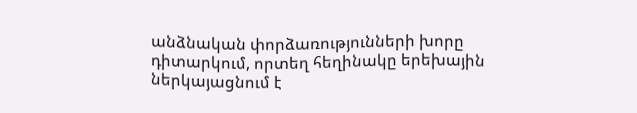անձնական փորձառությունների խորը դիտարկում, որտեղ հեղինակը երեխային ներկայացնում է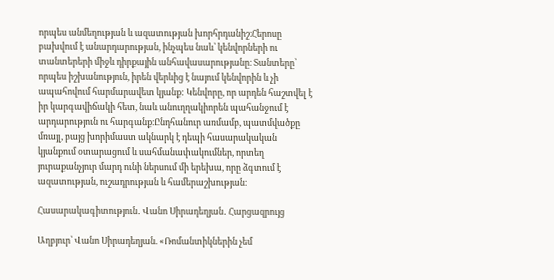որպես անմեղության և ազատության խորհրդանիշ։Հերոսը բախվում է անարդարության, ինչպես նաև՝ կենվորների ու տանտերերի միջև դիրքային անհավասարությանը։ Տանտերը՝ որպես իշխանություն, իրեն վերևից է նայում կենվորին և չի ապահովում հարմարավետ կյանք: Կենվորը, որ արդեն հաշտվել է իր կարգավիճակի հետ, նաև անուղղակիորեն պահանջում է արդարություն ու հարգանք։Ընդհանուր առմամբ, պատմվածքը մռայլ, բայց խորիմաստ ակնարկ է դեպի հասարակական կյանքում օտարացում և սահմանափակումներ, որտեղ յուրաքանչյուր մարդ ունի ներսում մի երեխա, որը ձգտում է ազատության, ուշադրության և համերաշխության։

Հասարակագիտություն․ Վանո Սիրադեղյան․ Հարցազրույց

Աղբյուր՝ Վանո Սիրադեղյան. «Ռոմանտիկներին չեմ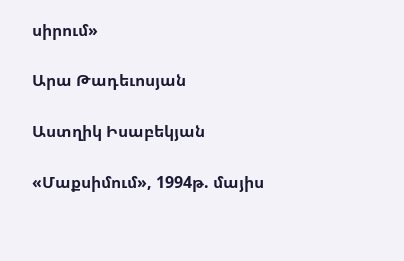սիրում»

Արա Թադեւոսյան

Աստղիկ Իսաբեկյան

«Մաքսիմում», 1994թ. մայիս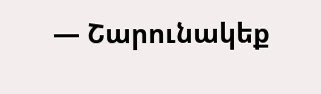— Շարունակեք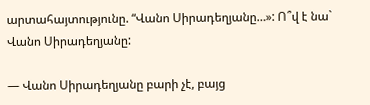արտահայտությունը. “Վանո Սիրադեղյանը…»: Ո՞վ է նա` Վանո Սիրադեղյանը:

— Վանո Սիրադեղյանը բարի չէ, բայց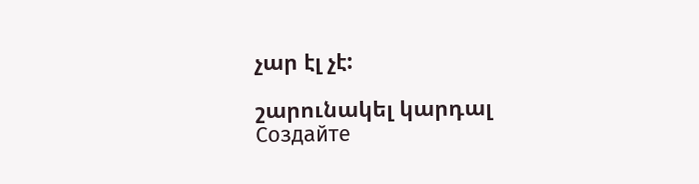չար էլ չէ:

շարունակել կարդալ
Создайте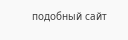подобный сайт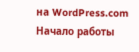на WordPress.com
Начало работы